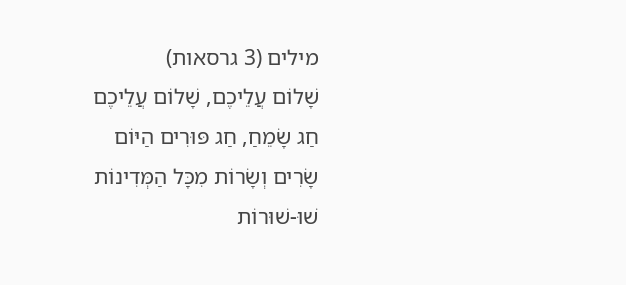מילים (3 גרסאות)
שָׁלוֹם עֲלֵיכֶם, שָׁלוֹם עֲלֵיכֶם
חַג שָׂמֵחַ, חַג פּוּרִים הַיּוֹם
שָׂרִים וְשָׂרוֹת מִכָּל הַמְּדִינוֹת
שׁוּ-שׁוּרוֹת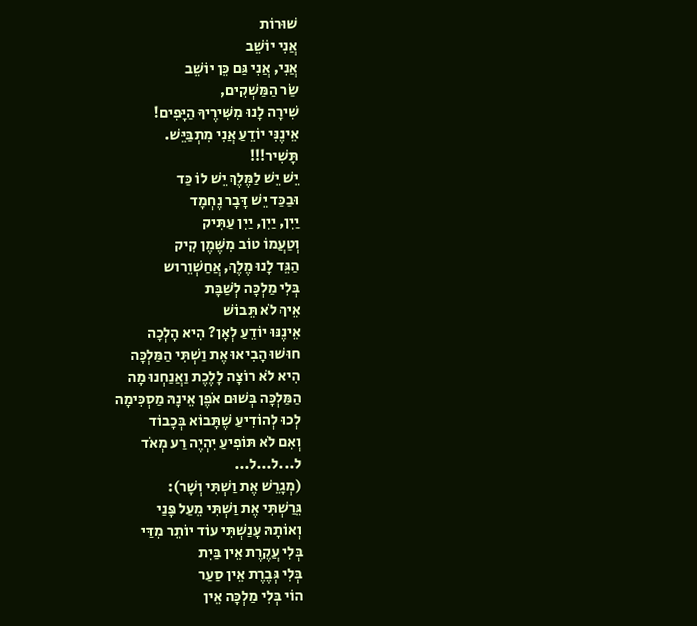שׁוּרוֹת
אֲנִי יוֹשֵׁב
אֲנִי, אֲנִי גַּם כֵּן יוֹשֵׁב
שַׂר הַמַּשְׁקִים,
שִׁירָה לָנוּ מִשִּׁירֶיךָ הַיָּפִים!
אֵינֶנִּי יוֹדֵעַ אֲנִי מִתְבַּיֵּשׁ.
תָּשִׁיר!!!
יֵשׁ יֵשׁ לַמֶּלֶךְ יֵשׁ לוֹ כַּד
וּבַכַּד יֵשׁ דָּבָר נֶחְמָד
יַיִן, יַיִן, יַיִן עַתִּיק
וְטַעֲמוֹ טוֹב מִשֶּׁמֶן קִיק
הַגֵּד לָנוּ מֶלֶךְ, אֲחַשְׁוֵרוש
בְּלִי מַלְכָּה לְשַׁבָּת
אֵיךְ לֹא תֵּבוֹשׁ
אֵינֶנּוּ יוֹדֵעַ לְאָן? הִיא הָלְכָה
חוּשׁוּ הָבִיאוּ אֶת וַשְׁתִּי הַמַּלְכָּה
הִיא לֹא רוֹצָה לָלֶכֶת וַאֲנַחְנוּ מָה
הַמַּלְכָּה בְּשׁוּם אֹפֶן אֵינָהּ מַסְכִּימָה
לְכוּ לְהוֹדִיעַ שֶׁתָּבוֹא בְּכָבוֹד
וְאִם לֹא תּוֹפִיעַ יִהְיֶה רַע מְאֹד
ל...ל...ל...
(מְגָרֵשׁ אֶת וַשְׁתִּי וְשָׁר):
גֵּרַשְׁתִּי אֶת וַשְׁתִּי מֵעַל פָּנַי
וְאוֹתָהּ עָנַשְׁתִּי עוֹד יוֹתֵר מִדַּי
בְּלִי עֲקֶרֶת אֵין בַּיִת
בְּלִי גְּבֶרֶת אֵין סַעַר
הוֹי בְּלִי מַלְכָּה אֵין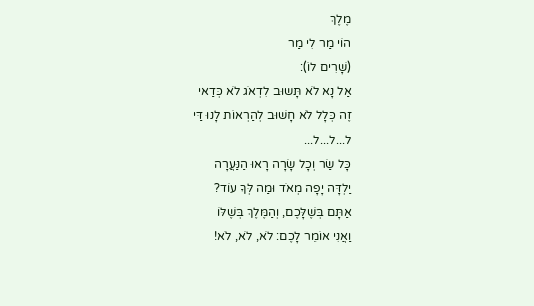מֶלֶךְ
הוֹי מַר לִי מַר
(שָׁרִים לוֹ):
אַל נָא לֹא תָּשוּב לִדְאֹג לֹא כְּדַאי
זֶה כְּלָל לֹא חָשׁוּב לְהַרְאוֹת לָנוּ דַּי
ל...ל...ל...
כָּל שַׂר וְכָל שָׂרָה רָאוּ הַנַּעֲרָה
יַלְדָּה יָפָה מְאֹד וּמַה לְּךָ עוֹד?
אַתָּם בְּשֶׁלָּכֶם, וְהַמֶּלֶךְ בְּשֶׁלּוֹ
וַאֲנִי אוֹמֵר לָכֶם: לֹא, לֹא, לֹא!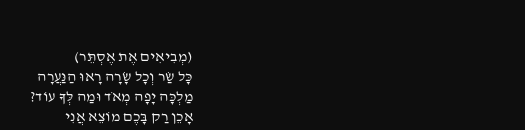(מְבִיאִים אֶת אֶסְתֵּר)
כָּל שַׂר וְכָל שָׂרָה רָאוּ הַנַּעֲרָה
מַלְכָּה יָפָה מְאֹד וּמַה לְּךָ עוֹד?
אָכֵן רַק בָּכֶם מוֹצֵא אֲנִי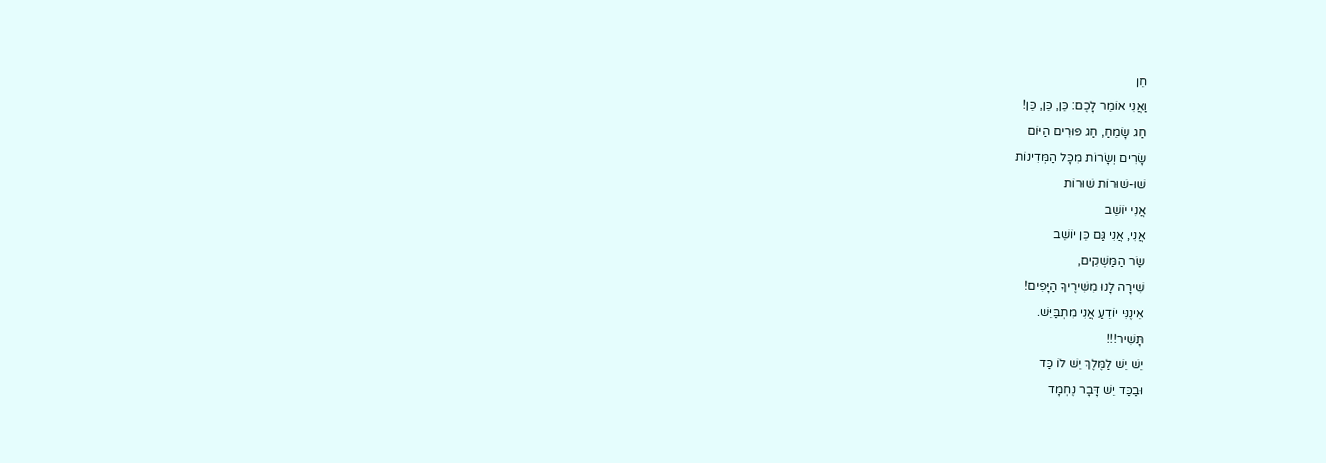חֵן
וַאֲנִי אוֹמֵר לָכֶם: כֵּן, כֵּן, כֵּן!
חַג שָׂמֵחַ, חַג פּוּרִים הַיּוֹם
שָׂרִים וְשָׂרוֹת מִכָּל הַמְּדִינוֹת
שׁוּ-שׁוּרוֹת שׁוּרוֹת
אֲנִי יוֹשֵׁב
אֲנִי, אֲנִי גַּם כֵּן יוֹשֵׁב
שַׂר הַמַּשְׁקִים,
שִׁירָה לָנוּ מִשִּׁירֶיךָ הַיָּפִים!
אֵינֶנִּי יוֹדֵעַ אֲנִי מִתְבַּיֵּשׁ.
תָּשִׁיר!!!
יֵשׁ יֵשׁ לַמֶּלֶךְ יֵשׁ לוֹ כַּד
וּבַכַּד יֵשׁ דָּבָר נֶחְמָד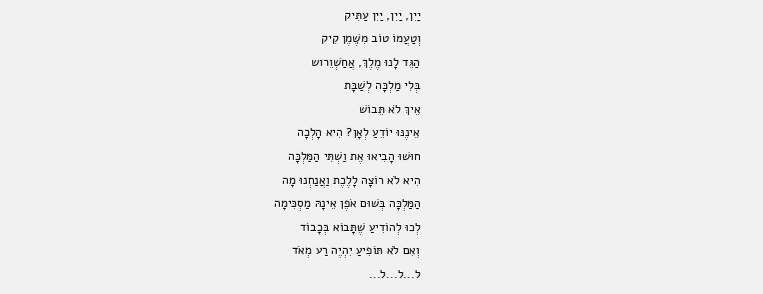יַיִן, יַיִן, יַיִן עַתִּיק
וְטַעֲמוֹ טוֹב מִשֶּׁמֶן קִיק
הַגֵּד לָנוּ מֶלֶךְ, אֲחַשְׁוֵרוש
בְּלִי מַלְכָּה לְשַׁבָּת
אֵיךְ לֹא תֵּבוֹשׁ
אֵינֶנּוּ יוֹדֵעַ לְאָן? הִיא הָלְכָה
חוּשׁוּ הָבִיאוּ אֶת וַשְׁתִּי הַמַּלְכָּה
הִיא לֹא רוֹצָה לָלֶכֶת וַאֲנַחְנוּ מָה
הַמַּלְכָּה בְּשׁוּם אֹפֶן אֵינָהּ מַסְכִּימָה
לְכוּ לְהוֹדִיעַ שֶׁתָּבוֹא בְּכָבוֹד
וְאִם לֹא תּוֹפִיעַ יִהְיֶה רַע מְאֹד
ל...ל...ל...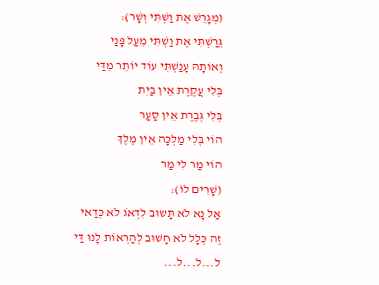(מְגָרֵשׁ אֶת וַשְׁתִּי וְשָׁר):
גֵּרַשְׁתִּי אֶת וַשְׁתִּי מֵעַל פָּנַי
וְאוֹתָהּ עָנַשְׁתִּי עוֹד יוֹתֵר מִדַּי
בְּלִי עֲקֶרֶת אֵין בַּיִת
בְּלִי גְּבֶרֶת אֵין סַעַר
הוֹי בְּלִי מַלְכָּה אֵין מֶלֶךְ
הוֹי מַר לִי מַר
(שָׁרִים לוֹ):
אַל נָא לֹא תָּשוּב לִדְאֹג לֹא כְּדַאי
זֶה כְּלָל לֹא חָשׁוּב לְהַרְאוֹת לָנוּ דַּי
ל...ל...ל...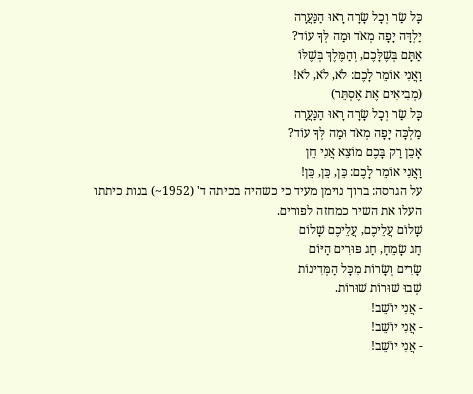כָּל שַׂר וְכָל שָׂרָה רָאוּ הַנַּעֲרָה
יַלְדָּה יָפָה מְאֹד וּמַה לְּךָ עוֹד?
אַתָּם בְּשֶׁלָּכֶם, וְהַמֶּלֶךְ בְּשֶׁלּוֹ
וַאֲנִי אוֹמֵר לָכֶם: לֹא, לֹא, לֹא!
(מְבִיאִים אֶת אֶסְתֵּר)
כָּל שַׂר וְכָל שָׂרָה רָאוּ הַנַּעֲרָה
מַלְכָּה יָפָה מְאֹד וּמַה לְּךָ עוֹד?
אָכֵן רַק בָּכֶם מוֹצֵא אֲנִי חֵן
וַאֲנִי אוֹמֵר לָכֶם: כֵּן, כֵּן, כֵּן!
על הגרסה: ברוך נוימן מעיד כי כשהיה בכיתה ד' (1952~) בנות כיתתו העלו את השיר כמחזה לפורים.
שָׁלוֹם עֲלֵיכֶם, עֲלֵיכֶם שָׁלוֹם
חַג שָׂמֵחַ, חַג פּוּרִים הַיּוֹם
שָׂרִים וְשָׂרוֹת מִכָּל הַמְּדִינוֹת
שְׁבוּ שׁוּרוֹת שׁוּרוֹת.
- אֲנִי יוֹשֵׁב!
- אֲנִי יוֹשֵׁב!
- אֲנִי יוֹשֵׁב!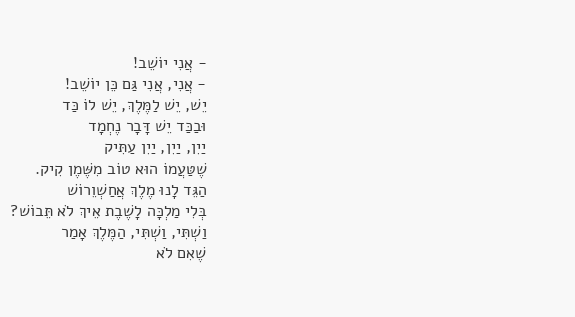- אֲנִי יוֹשֵׁב!
- אֲנִי, אֲנִי גַּם כֵּן יוֹשֵׁב!
יֵשׁ, יֵשׁ לַמֶּלֶךְ, יֵשׁ לוֹ כַּד
וּבַכַּד יֵשׁ דָּבָר נֶחְמָד
יַיִן, יַיִן, יַיִן עַתִּיק
שֶׁטַּעֲמוֹ הוּא טוֹב מִשֶּׁמֶן קִיק.
הַגֵּד לָנוּ מֶלֶךְ אֲחַשְׁוֵרוֹשׁ
בְּלִי מַלְכָּה לָשֶׁבֶת אֵיךְ לֹא תֵּבוֹשׁ?
וַשְׁתִּי, וַשְׁתִּי, הַמֶּלֶךְ אָמַר
שֶׁאִם לֹא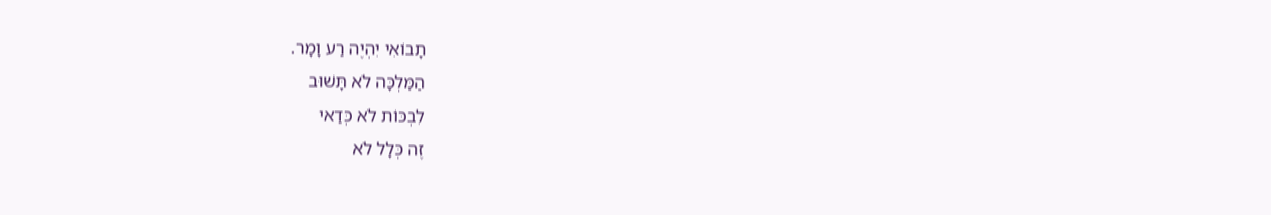תָבוֹאִי יִהְיֶה רַע וָמָר.
הַמַּלְכָּה לֹא תָּשׁוּב
לִבְכּוֹת לֹא כְּדַאי
זֶה כְּלָל לֹא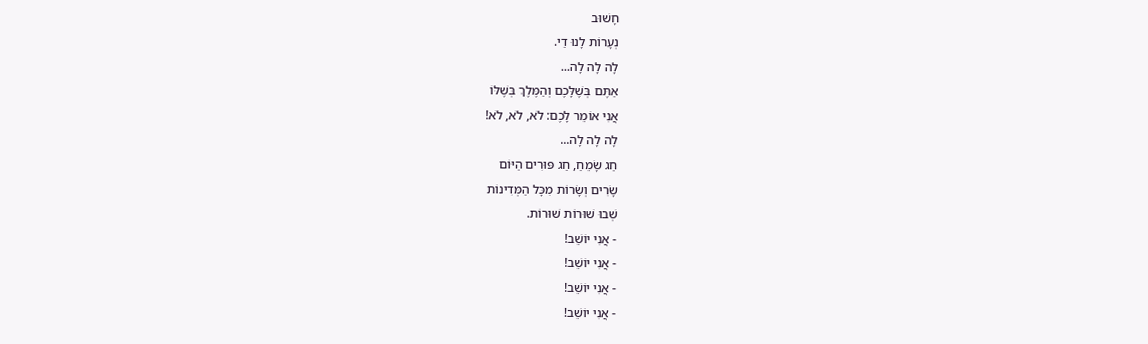חָשׁוּב
נְעָרוֹת לָנוּ דַי.
לָה לָה לָה...
אַתֶּם בְּשֶׁלָּכֶם וְהַמֶּלֶךְ בְּשֶׁלּוֹ
אֲנִי אוֹמֵר לָכֶם: לֹא, לֹא, לֹא!
לָה לָה לָה...
חַג שָׂמֵחַ, חַג פּוּרִים הַיּוֹם
שָׂרִים וְשָׂרוֹת מִכָּל הַמְּדִינוֹת
שְׁבוּ שׁוּרוֹת שׁוּרוֹת.
- אֲנִי יוֹשֵׁב!
- אֲנִי יוֹשֵׁב!
- אֲנִי יוֹשֵׁב!
- אֲנִי יוֹשֵׁב!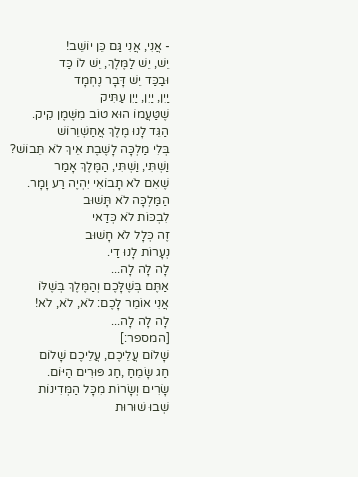- אֲנִי, אֲנִי גַּם כֵּן יוֹשֵׁב!
יֵשׁ, יֵשׁ לַמֶּלֶךְ, יֵשׁ לוֹ כַּד
וּבַכַּד יֵשׁ דָּבָר נֶחְמָד
יַיִן, יַיִן, יַיִן עַתִּיק
שֶׁטַּעֲמוֹ הוּא טוֹב מִשֶּׁמֶן קִיק.
הַגֵּד לָנוּ מֶלֶךְ אֲחַשְׁוֵרוֹשׁ
בְּלִי מַלְכָּה לָשֶׁבֶת אֵיךְ לֹא תֵּבוֹשׁ?
וַשְׁתִּי, וַשְׁתִּי, הַמֶּלֶךְ אָמַר
שֶׁאִם לֹא תָבוֹאִי יִהְיֶה רַע וָמָר.
הַמַּלְכָּה לֹא תָּשׁוּב
לִבְכּוֹת לֹא כְּדַאי
זֶה כְּלָל לֹא חָשׁוּב
נְעָרוֹת לָנוּ דַי.
לָה לָה לָה...
אַתֶּם בְּשֶׁלָּכֶם וְהַמֶּלֶךְ בְּשֶׁלּוֹ
אֲנִי אוֹמֵר לָכֶם: לֹא, לֹא, לֹא!
לָה לָה לָה...
[המספר:]
שָׁלוֹם עֲלֵיכֶם, עֲלֵיכֶם שָׁלוֹם
חַג שָׂמֵחַ ,חַג פּוּרִים הַיּוֹם.
שָׂרִים וְשָׂרוֹת מִכָּל הַמְּדִינוֹת
שְׁבוּ שׁוּרוּת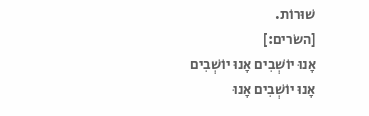שׁוּרוֹת.
[השׂרים:]
אָנוּ יוֹשְׁבִים אָנוּ יוֹשְׁבִים
אָנוּ יוֹשְׁבִים אָנוּ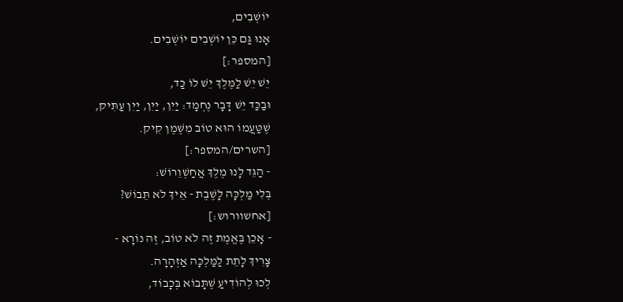יוֹשְׁבִים,
אָנוּ גַּם כֵּן יוֹשְׁבִים יוֹשְׁבִים.
[המספר:]
יֵשׁ יֵשׁ לַמֶּלֶךְ יֵשׁ לוֹ כַּד,
וּבַכַּד יֵשׁ דָּבָר נֶחְמָד: יַיִן, יַיִן, יַיִן עַתִּיק,
שֶׁטַּעֲמוֹ הוּא טוֹב מִשֶּׁמֶן קִיק.
[השרים/המספר:]
- הַגֵּד לָנוּ מֶלֶךְ אֲחַשְׁוֵרוֹשׁ:
בְּלִי מַלְכָּה לָשֶׁבֶת - אֵיךְ לֹא תֵּבוֹשׁ?
[אחשוורוש:]
- אָכֵן בֶּאֱמֶת זֶה לֹא טוֹב, זֶה נוֹרָא -
צָרִיךְ לָתֵת לַמַּלְכָּה אַזְהָרָה.
לְכוּ לְהוֹדִיעַ שֶׁתָּבוֹא בְּכָבוֹד,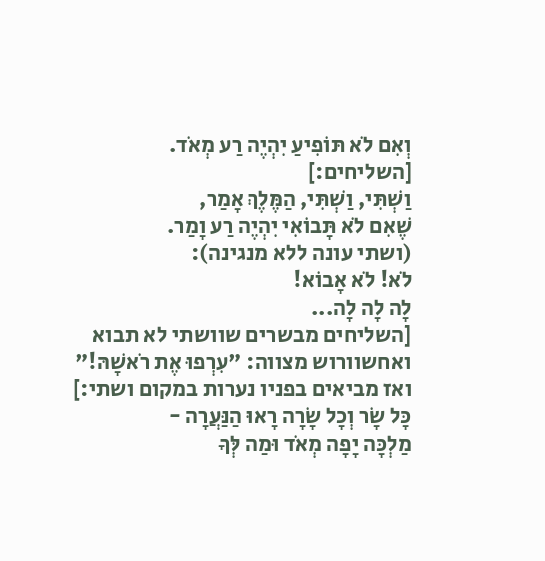וְאִם לֹא תּוֹפִיעַ יִהְיֶה רַע מְאֹד.
[השליחים:]
וַשְׁתִּי, וַשְׁתִּי, הַמֶּלֶךְ אָמַר,
שֶׁאִם לֹא תָּבוֹאִי יִהְיֶה רַע וָמַר.
(ושתי עונה ללא מנגינה):
לֹא! לֹא אָבוֹא!
לָה לָה לָה...
[השליחים מבשרים שוושתי לא תבוא
ואחשוורוש מצווה: "עִרְפוּ אֶת רֹאשָׁהּ!"
ואז מביאים בפניו נערות במקום ושתי:]
כָּל שָׂר וְכָל שָׂרָה רָאוּ הַנַּעֲרָה -
מַלְכָּה יָפָה מְאֹד וּמַה לְּךָ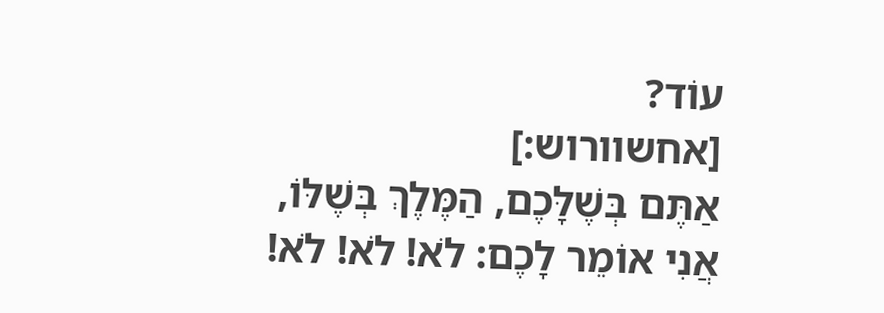עוֹד?
[אחשוורוש:]
אַתֶּם בְּשֶׁלָּכֶם, הַמֶּלֶךְ בְּשֶׁלּוֹ,
אֲנִי אוֹמֵר לָכֶם: לֹא! לֹא! לֹא!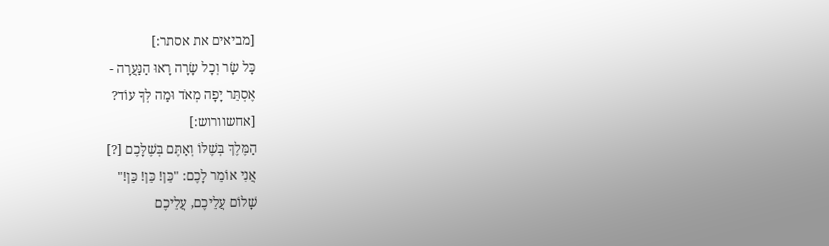[מביאים את אסתר:]
כָּל שָׂר וְכָל שָׂרָה רָאוּ הַנַּעֲרָה -
אֶסְתֵּר יָפָה מְאֹד וּמַה לְּךָ עוֹד?
[אחשוורוש:]
הַמֶּלֶךְ בְּשֶׁלּוֹ וְאַתֶּם בְּשֶׁלָּכֶם [?]
אֲנִי אוֹמֵר לָכֶם: "כֵּן! כֵּן! כֵּן!"
שָׁלוֹם עֲלֵיכֶם, עֲלֵיכֶם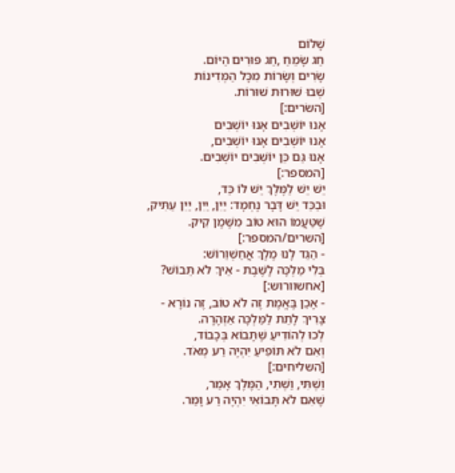שָׁלוֹם
חַג שָׂמֵחַ ,חַג פּוּרִים הַיּוֹם.
שָׂרִים וְשָׂרוֹת מִכָּל הַמְּדִינוֹת
שְׁבוּ שׁוּרוּת שׁוּרוֹת.
[השׂרים:]
אָנוּ יוֹשְׁבִים אָנוּ יוֹשְׁבִים
אָנוּ יוֹשְׁבִים אָנוּ יוֹשְׁבִים,
אָנוּ גַּם כֵּן יוֹשְׁבִים יוֹשְׁבִים.
[המספר:]
יֵשׁ יֵשׁ לַמֶּלֶךְ יֵשׁ לוֹ כַּד,
וּבַכַּד יֵשׁ דָּבָר נֶחְמָד: יַיִן, יַיִן, יַיִן עַתִּיק,
שֶׁטַּעֲמוֹ הוּא טוֹב מִשֶּׁמֶן קִיק.
[השרים/המספר:]
- הַגֵּד לָנוּ מֶלֶךְ אֲחַשְׁוֵרוֹשׁ:
בְּלִי מַלְכָּה לָשֶׁבֶת - אֵיךְ לֹא תֵּבוֹשׁ?
[אחשוורוש:]
- אָכֵן בֶּאֱמֶת זֶה לֹא טוֹב, זֶה נוֹרָא -
צָרִיךְ לָתֵת לַמַּלְכָּה אַזְהָרָה.
לְכוּ לְהוֹדִיעַ שֶׁתָּבוֹא בְּכָבוֹד,
וְאִם לֹא תּוֹפִיעַ יִהְיֶה רַע מְאֹד.
[השליחים:]
וַשְׁתִּי, וַשְׁתִּי, הַמֶּלֶךְ אָמַר,
שֶׁאִם לֹא תָּבוֹאִי יִהְיֶה רַע וָמַר.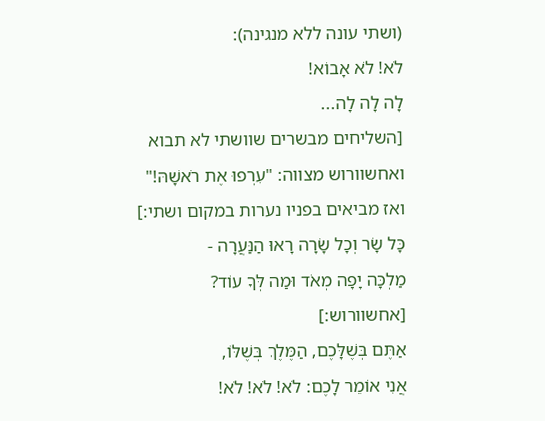(ושתי עונה ללא מנגינה):
לֹא! לֹא אָבוֹא!
לָה לָה לָה...
[השליחים מבשרים שוושתי לא תבוא
ואחשוורוש מצווה: "עִרְפוּ אֶת רֹאשָׁהּ!"
ואז מביאים בפניו נערות במקום ושתי:]
כָּל שָׂר וְכָל שָׂרָה רָאוּ הַנַּעֲרָה -
מַלְכָּה יָפָה מְאֹד וּמַה לְּךָ עוֹד?
[אחשוורוש:]
אַתֶּם בְּשֶׁלָּכֶם, הַמֶּלֶךְ בְּשֶׁלּוֹ,
אֲנִי אוֹמֵר לָכֶם: לֹא! לֹא! לֹא!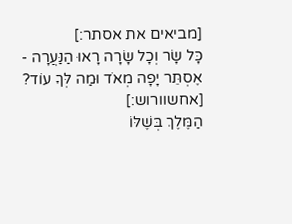[מביאים את אסתר:]
כָּל שָׂר וְכָל שָׂרָה רָאוּ הַנַּעֲרָה -
אֶסְתֵּר יָפָה מְאֹד וּמַה לְּךָ עוֹד?
[אחשוורוש:]
הַמֶּלֶךְ בְּשֶׁלּוֹ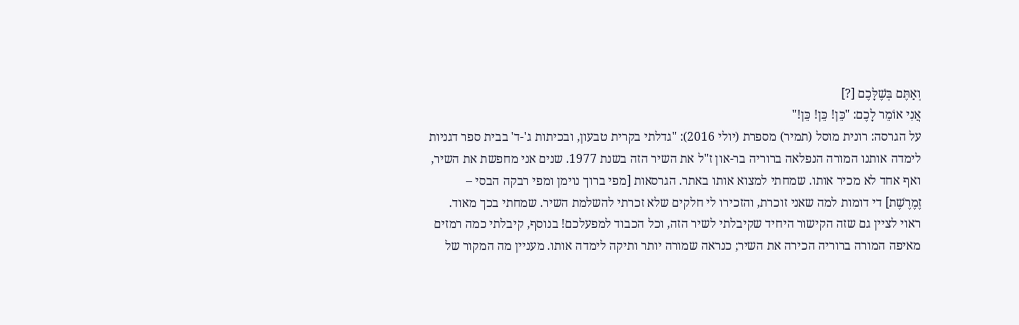וְאַתֶּם בְּשֶׁלָּכֶם [?]
אֲנִי אוֹמֵר לָכֶם: "כֵּן! כֵּן! כֵּן!"
על הגרסה: רונית מוסל (תמיר) מספרת (יולי 2016): "גדלתי בקרית טבעון, ובכיתות ג'-ד' בבית ספר דגניות לימדה אותנו המורה הנפלאה ברוריה בר-און ז"ל את השיר הזה בשנת 1977. שנים אני מחפשת את השיר, ואף אחד לא מכיר אותו. שמחתי למצוא אותו באתר. הגרסאות [מפי ברוך נוימן ומפי רבקה הבסי – זֶמֶרֶשֶׁת] די דומות למה שאני זוכרת, והזכירו לי חלקים שלא זכרתי להשלמת השיר. שמחתי בכך מאוד. ראוי לציין גם שזה הקישור היחיד שקיבלתי לשיר הזה, וכל הכבוד למפעלכם! בנוסף, קיבלתי כמה רמזים מאיפה המורה ברוריה הכירה את השיר; כנראה שמורה יותר ותיקה לימדה אותו. מעניין מה המקור של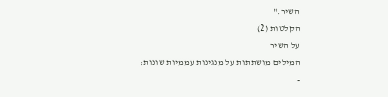השיר."
הקלטות (2)
על השיר
המילים מושתתות על מנגינות עממיות שונות:
-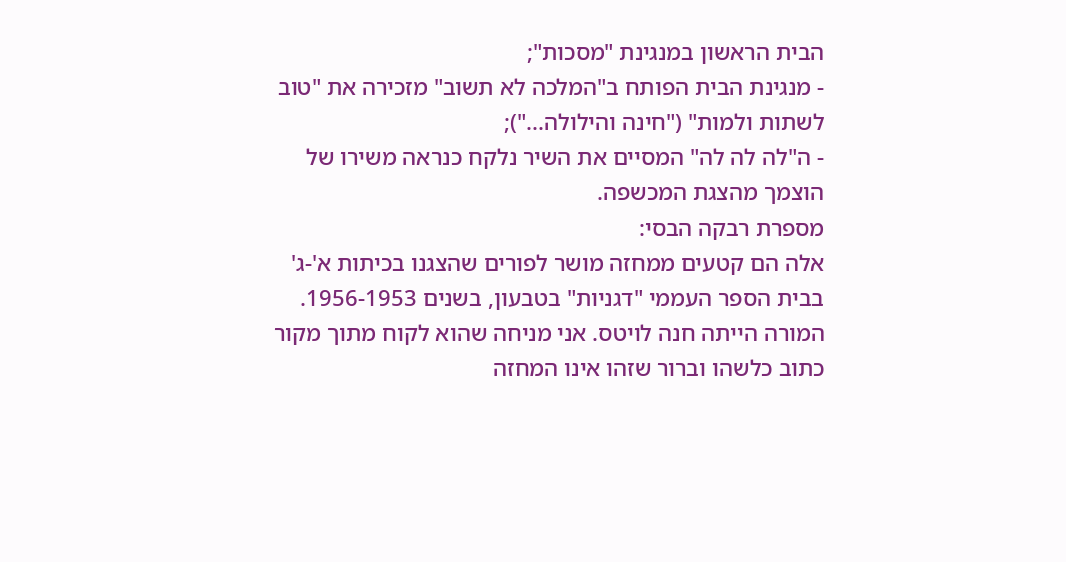הבית הראשון במנגינת "מסכות";
- מנגינת הבית הפותח ב"המלכה לא תשוב" מזכירה את "טוב לשתות ולמות" ("חינה והילולה...");
- ה"לה לה לה" המסיים את השיר נלקח כנראה משירו של הוצמך מהצגת המכשפה.
מספרת רבקה הבסי:
אלה הם קטעים ממחזה מושר לפורים שהצגנו בכיתות א'-ג' בבית הספר העממי "דגניות" בטבעון, בשנים 1956-1953. המורה הייתה חנה לויטס. אני מניחה שהוא לקוח מתוך מקור כתוב כלשהו וברור שזהו אינו המחזה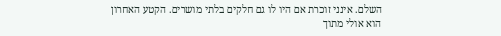השלם. אינני זוכרת אם היו לו גם חלקים בלתי מושרים. הקטע האחרון הוא אולי מתוך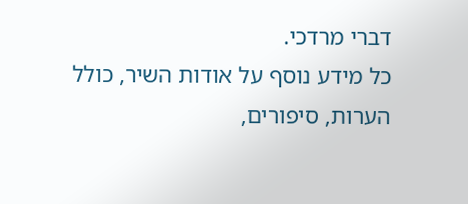דברי מרדכי.
כל מידע נוסף על אודות השיר, כולל הערות, סיפורים,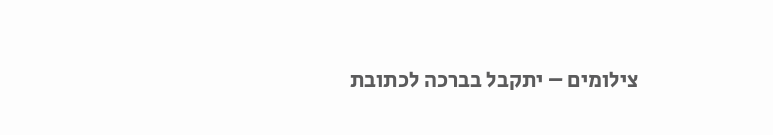צילומים – יתקבל בברכה לכתובת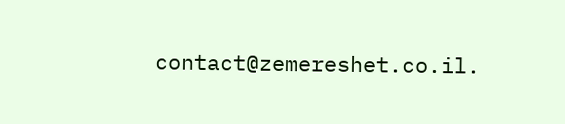contact@zemereshet.co.il.